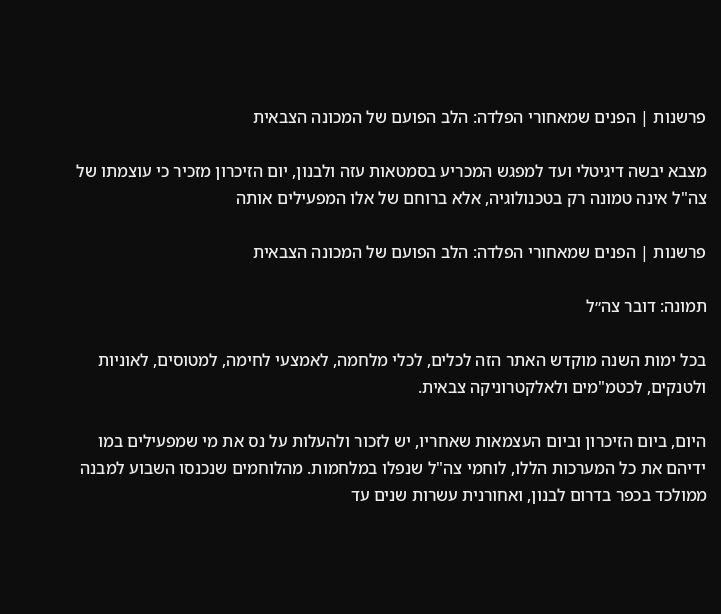פרשנות | הפנים שמאחורי הפלדה: הלב הפועם של המכונה הצבאית

מצבא יבשה דיגיטלי ועד למפגש המכריע בסמטאות עזה ולבנון, יום הזיכרון מזכיר כי עוצמתו של צה"ל אינה טמונה רק בטכנולוגיה, אלא ברוחם של אלו המפעילים אותה

פרשנות | הפנים שמאחורי הפלדה: הלב הפועם של המכונה הצבאית

תמונה: דובר צה״ל

בכל ימות השנה מוקדש האתר הזה לכלים, לכלי מלחמה, לאמצעי לחימה, למטוסים, לאוניות ולטנקים, לכטמ"מים ולאלקטרוניקה צבאית.

היום, ביום הזיכרון וביום העצמאות שאחריו, יש לזכור ולהעלות על נס את מי שמפעילים במו ידיהם את כל המערכות הללו, לוחמי צה"ל שנפלו במלחמות. מהלוחמים שנכנסו השבוע למבנה ממולכד בכפר בדרום לבנון, ואחורנית עשרות שנים עד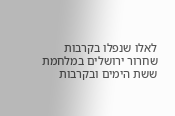לאלו שנפלו בקרבות שחרור ירושלים במלחמת ששת הימים ובקרבות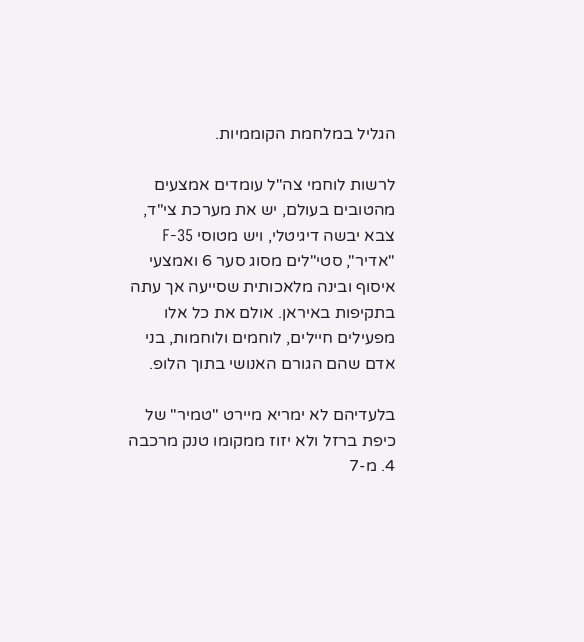הגליל במלחמת הקוממיות.

לרשות לוחמי צה"ל עומדים אמצעים מהטובים בעולם, יש את מערכת צי"ד, צבא יבשה דיגיטלי, ויש מטוסי F-35 "אדיר", סטי"לים מסוג סער 6 ואמצעי איסוף ובינה מלאכותית שסייעה אך עתה בתקיפות באיראן. אולם את כל אלו מפעילים חיילים, לוחמים ולוחמות, בני אדם שהם הגורם האנושי בתוך הלופ.

בלעדיהם לא ימריא מיירט "טמיר" של כיפת ברזל ולא יזוז ממקומו טנק מרכבה 4. מ-7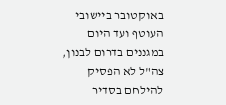באוקטובר ביישובי העוטף ועד היום במגננים בדרום לבנון, צה"ל לא הפסיק להילחם בסדיר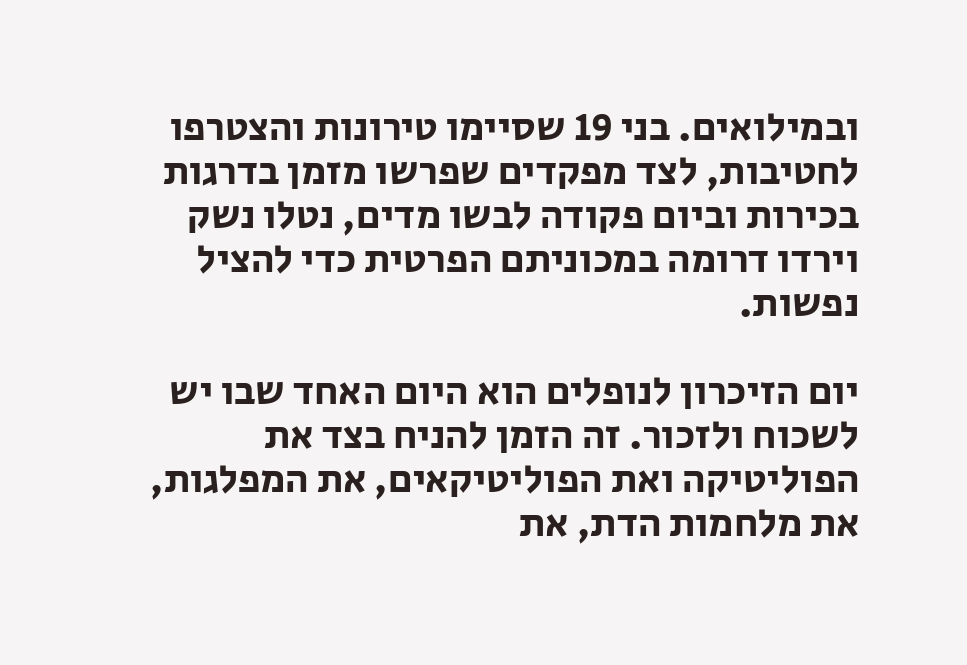ובמילואים. בני 19 שסיימו טירונות והצטרפו לחטיבות, לצד מפקדים שפרשו מזמן בדרגות בכירות וביום פקודה לבשו מדים, נטלו נשק וירדו דרומה במכוניתם הפרטית כדי להציל נפשות.

יום הזיכרון לנופלים הוא היום האחד שבו יש לשכוח ולזכור. זה הזמן להניח בצד את הפוליטיקה ואת הפוליטיקאים, את המפלגות, את מלחמות הדת, את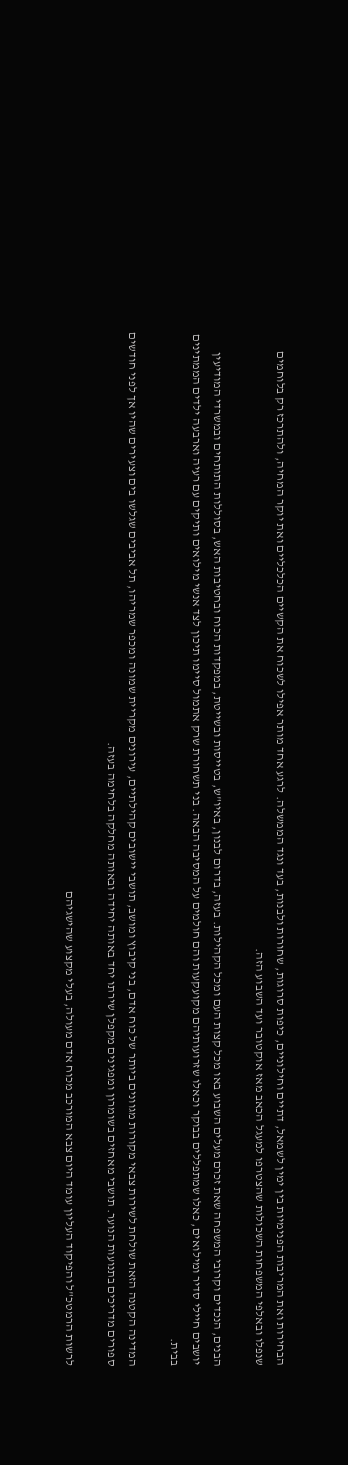הבחירות ואת המריבות הפנימיות בין ימין לשמאל, דתיים וחילוניים, כיפות סרוגות, שחורות ולבנות, בעד ונגד הממשלה. לרגע אחד מותר אפילו לשכוח את הקשיים הכלכליים ואת יוקר המחיה, ולהתרכז רק בלוחמים שנפלו ובאלפי המשפחות השכולות שהצטרפו למעגל הכאב מאז אוקטובר ועד השבוע הזה.

הבנים, הנכדים וקרובי המשפחה שאת זכרם מעלים השבוע באו מכל קצות העם ומכל הקהילות. בעזה, בדרום לבנון, באיו"ש, בטייסות ובשייטת, במפקדות הכוח ובחטיבות האש, בסוללות התותחים ובמשרדי המודיעין יושבים חיילי סדיר ומילואים, כאלו שמתפללים בבוקר וכאלו שזרועותיהם מקועקעות והם חולמים על המסיבה הבאה. בני תשחורת שרק אתמול סיימו תיכון לצד אנשי מילואים ותיקים עם רעיה וארבעה ילדים הממתינים בבית.

המדינה הקטנה הזאת שולחת לשירות צבאי מקורות מגוונים ביותר של כוח אדם, בני קיבוץ ומושב, תושבי יישובים קהילתיים, עירונים מקריית שמונה ומכפר שמריהו, תל אביבים שגלשו בים וצעירים שהיו אך לפני חודשים ספורים מדריכים בתנועות הנוער. תושבי מאחזים בשומרון ומפגינים מקפלן שירתו יחד באותה יחידה ובאותה מחלקה בלחימה בעזה.

לרשות הרמטכ"ל והפיקוד העליון עומד היום צבא המורכב מכוח אדם מעולה, בעלי מקצוע שהישגיהם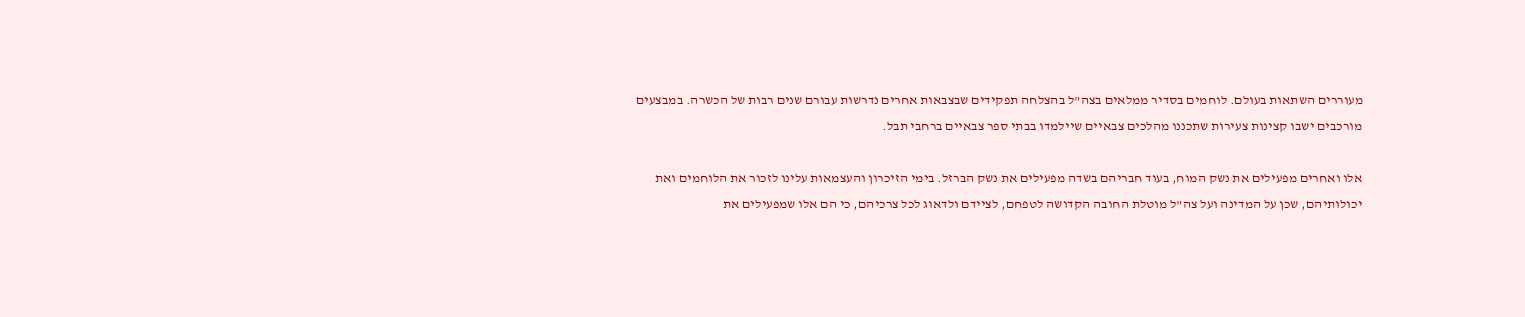מעוררים השתאות בעולם. לוחמים בסדיר ממלאים בצה"ל בהצלחה תפקידים שבצבאות אחרים נדרשות עבורם שנים רבות של הכשרה. במבצעים מורכבים ישבו קצינות צעירות שתכננו מהלכים צבאיים שיילמדו בבתי ספר צבאיים ברחבי תבל.

אלו ואחרים מפעילים את נשק המוח, בעוד חבריהם בשדה מפעילים את נשק הברזל. בימי הזיכרון והעצמאות עלינו לזכור את הלוחמים ואת יכולותיהם, שכן על המדינה ועל צה"ל מוטלת החובה הקדושה לטפחם, לציידם ולדאוג לכל צרכיהם, כי הם אלו שמפעילים את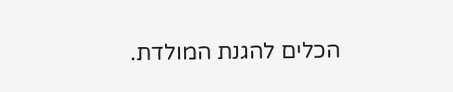הכלים להגנת המולדת.